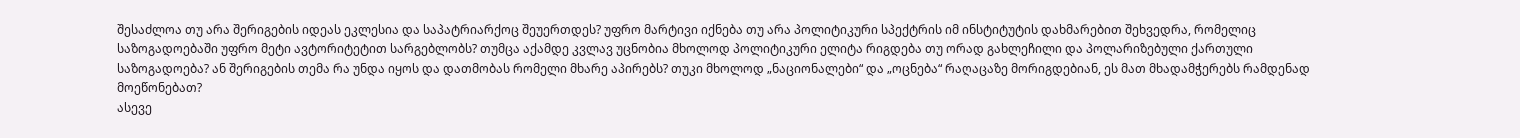შესაძლოა თუ არა შერიგების იდეას ეკლესია და საპატრიარქოც შეუერთდეს? უფრო მარტივი იქნება თუ არა პოლიტიკური სპექტრის იმ ინსტიტუტის დახმარებით შეხვედრა, რომელიც საზოგადოებაში უფრო მეტი ავტორიტეტით სარგებლობს? თუმცა აქამდე კვლავ უცნობია მხოლოდ პოლიტიკური ელიტა რიგდება თუ ორად გახლეჩილი და პოლარიზებული ქართული საზოგადოება? ან შერიგების თემა რა უნდა იყოს და დათმობას რომელი მხარე აპირებს? თუკი მხოლოდ „ნაციონალები“ და „ოცნება“ რაღაცაზე მორიგდებიან, ეს მათ მხადამჭერებს რამდენად მოეწონებათ?
ასევე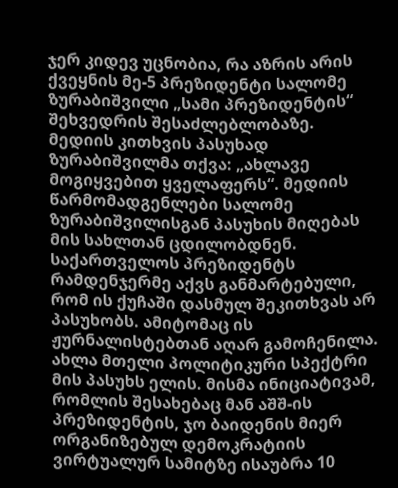ჯერ კიდევ უცნობია, რა აზრის არის ქვეყნის მე-5 პრეზიდენტი სალომე ზურაბიშვილი „სამი პრეზიდენტის“ შეხვედრის შესაძლებლობაზე. მედიის კითხვის პასუხად ზურაბიშვილმა თქვა: „ახლავე მოგიყვებით ყველაფერს“. მედიის წარმომადგენლები სალომე ზურაბიშვილისგან პასუხის მიღებას მის სახლთან ცდილობდნენ. საქართველოს პრეზიდენტს რამდენჯერმე აქვს განმარტებული, რომ ის ქუჩაში დასმულ შეკითხვას არ პასუხობს. ამიტომაც ის ჟურნალისტებთან აღარ გამოჩენილა. ახლა მთელი პოლიტიკური სპექტრი მის პასუხს ელის. მისმა ინიციატივამ, რომლის შესახებაც მან აშშ-ის პრეზიდენტის, ჯო ბაიდენის მიერ ორგანიზებულ დემოკრატიის ვირტუალურ სამიტზე ისაუბრა 10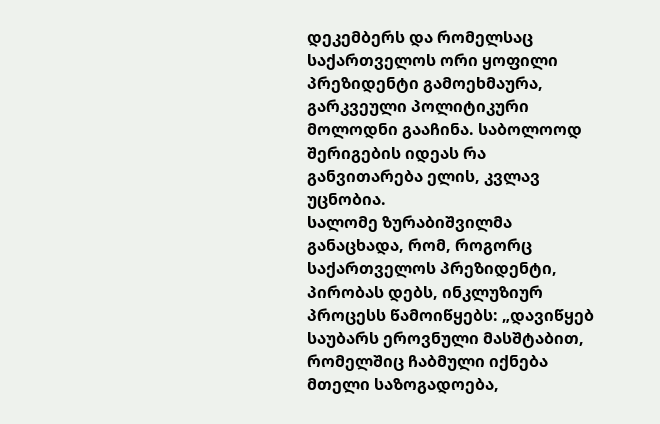დეკემბერს და რომელსაც საქართველოს ორი ყოფილი პრეზიდენტი გამოეხმაურა, გარკვეული პოლიტიკური მოლოდნი გააჩინა. საბოლოოდ შერიგების იდეას რა განვითარება ელის, კვლავ უცნობია.
სალომე ზურაბიშვილმა განაცხადა, რომ, როგორც საქართველოს პრეზიდენტი, პირობას დებს, ინკლუზიურ პროცესს წამოიწყებს: „დავიწყებ საუბარს ეროვნული მასშტაბით, რომელშიც ჩაბმული იქნება მთელი საზოგადოება,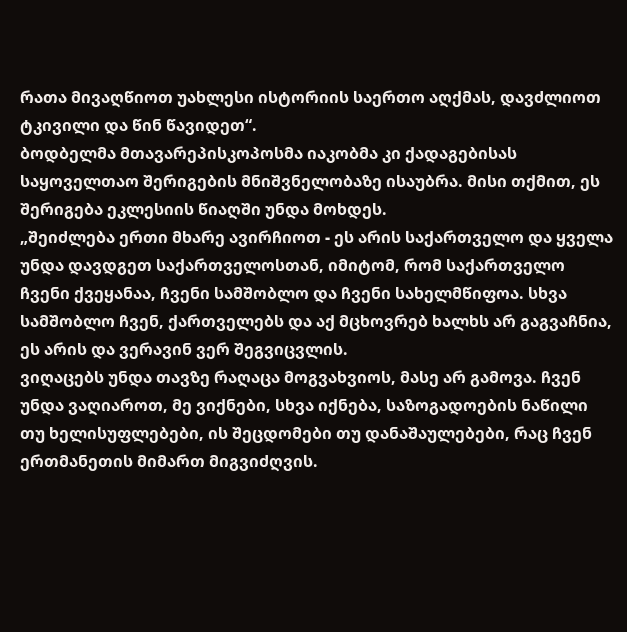რათა მივაღწიოთ უახლესი ისტორიის საერთო აღქმას, დავძლიოთ ტკივილი და წინ წავიდეთ“.
ბოდბელმა მთავარეპისკოპოსმა იაკობმა კი ქადაგებისას საყოველთაო შერიგების მნიშვნელობაზე ისაუბრა. მისი თქმით, ეს შერიგება ეკლესიის წიაღში უნდა მოხდეს.
„შეიძლება ერთი მხარე ავირჩიოთ - ეს არის საქართველო და ყველა უნდა დავდგეთ საქართველოსთან, იმიტომ, რომ საქართველო ჩვენი ქვეყანაა, ჩვენი სამშობლო და ჩვენი სახელმწიფოა. სხვა სამშობლო ჩვენ, ქართველებს და აქ მცხოვრებ ხალხს არ გაგვაჩნია, ეს არის და ვერავინ ვერ შეგვიცვლის.
ვიღაცებს უნდა თავზე რაღაცა მოგვახვიოს, მასე არ გამოვა. ჩვენ უნდა ვაღიაროთ, მე ვიქნები, სხვა იქნება, საზოგადოების ნაწილი თუ ხელისუფლებები, ის შეცდომები თუ დანაშაულებები, რაც ჩვენ ერთმანეთის მიმართ მიგვიძღვის.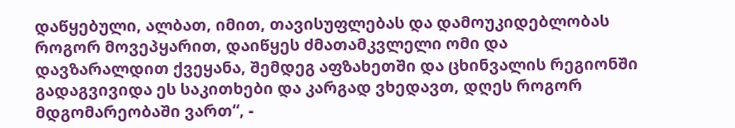დაწყებული, ალბათ, იმით, თავისუფლებას და დამოუკიდებლობას როგორ მოვეპყარით, დაიწყეს ძმათამკვლელი ომი და დავზარალდით ქვეყანა, შემდეგ აფზახეთში და ცხინვალის რეგიონში გადაგვივიდა ეს საკითხები და კარგად ვხედავთ, დღეს როგორ მდგომარეობაში ვართ“, -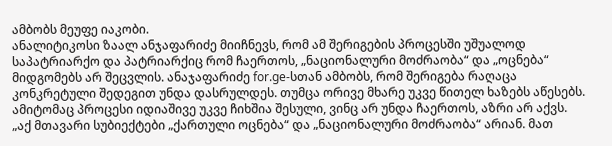ამბობს მეუფე იაკობი.
ანალიტიკოსი ზაალ ანჯაფარიძე მიიჩნევს, რომ ამ შერიგების პროცესში უშუალოდ საპატრიარქო და პატრიარქიც რომ ჩაერთოს, „ნაციონალური მოძრაობა“ და „ოცნება“ მიდგომებს არ შეცვლის. ანაჯაფარიძე for.ge-სთან ამბობს, რომ შერიგება რაღაცა კონკრეტული შედეგით უნდა დასრულდეს. თუმცა ორივე მხარე უკვე წითელ ხაზებს აწესებს. ამიტომაც პროცესი იდიაშივე უკვე ჩიხშია შესული, ვინც არ უნდა ჩაერთოს, აზრი არ აქვს.
„აქ მთავარი სუბიექტები „ქართული ოცნება“ და „ნაციონალური მოძრაობა“ არიან. მათ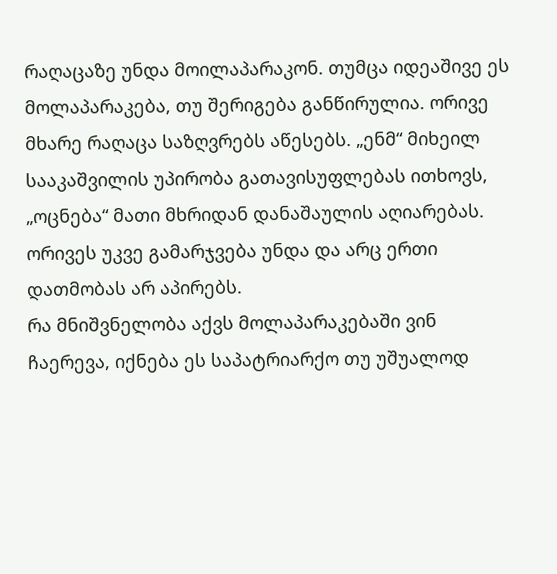რაღაცაზე უნდა მოილაპარაკონ. თუმცა იდეაშივე ეს მოლაპარაკება, თუ შერიგება განწირულია. ორივე მხარე რაღაცა საზღვრებს აწესებს. „ენმ“ მიხეილ სააკაშვილის უპირობა გათავისუფლებას ითხოვს, „ოცნება“ მათი მხრიდან დანაშაულის აღიარებას. ორივეს უკვე გამარჯვება უნდა და არც ერთი დათმობას არ აპირებს.
რა მნიშვნელობა აქვს მოლაპარაკებაში ვინ ჩაერევა, იქნება ეს საპატრიარქო თუ უშუალოდ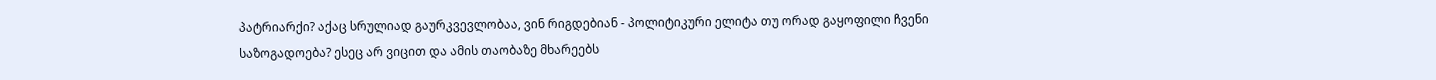პატრიარქი? აქაც სრულიად გაურკვევლობაა, ვინ რიგდებიან - პოლიტიკური ელიტა თუ ორად გაყოფილი ჩვენი საზოგადოება? ესეც არ ვიცით და ამის თაობაზე მხარეებს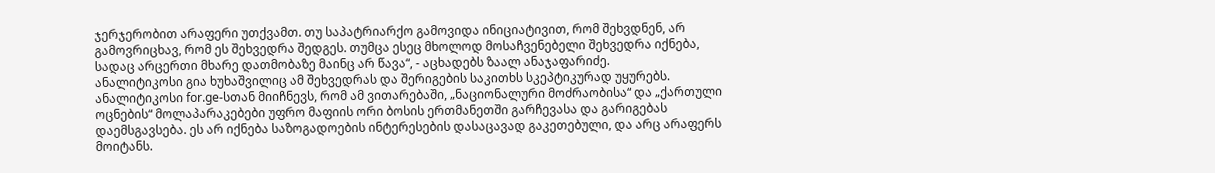ჯერჯერობით არაფერი უთქვამთ. თუ საპატრიარქო გამოვიდა ინიციატივით, რომ შეხვდნენ, არ გამოვრიცხავ, რომ ეს შეხვედრა შედგეს. თუმცა ესეც მხოლოდ მოსაჩვენებელი შეხვედრა იქნება, სადაც არცერთი მხარე დათმობაზე მაინც არ წავა“, - აცხადებს ზაალ ანაჯაფარიძე.
ანალიტიკოსი გია ხუხაშვილიც ამ შეხვედრას და შერიგების საკითხს სკეპტიკურად უყურებს. ანალიტიკოსი for.ge-სთან მიიჩნევს, რომ ამ ვითარებაში, „ნაციონალური მოძრაობისა“ და „ქართული ოცნების“ მოლაპარაკებები უფრო მაფიის ორი ბოსის ერთმანეთში გარჩევასა და გარიგებას დაემსგავსება. ეს არ იქნება საზოგადოების ინტერესების დასაცავად გაკეთებული, და არც არაფერს მოიტანს.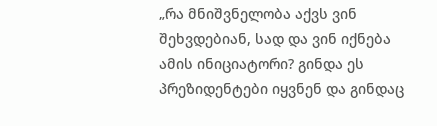„რა მნიშვნელობა აქვს ვინ შეხვდებიან, სად და ვინ იქნება ამის ინიციატორი? გინდა ეს პრეზიდენტები იყვნენ და გინდაც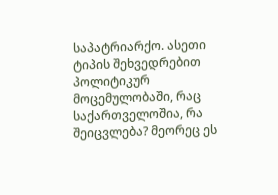საპატრიარქო. ასეთი ტიპის შეხვედრებით პოლიტიკურ მოცემულობაში, რაც საქართველოშია, რა შეიცვლება? მეორეც ეს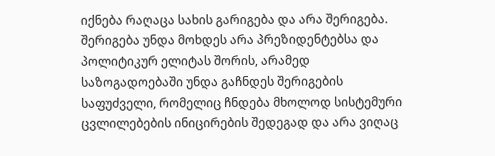იქნება რაღაცა სახის გარიგება და არა შერიგება. შერიგება უნდა მოხდეს არა პრეზიდენტებსა და პოლიტიკურ ელიტას შორის, არამედ საზოგადოებაში უნდა გაჩნდეს შერიგების საფუძველი, რომელიც ჩნდება მხოლოდ სისტემური ცვლილებების ინიცირების შედეგად და არა ვიღაც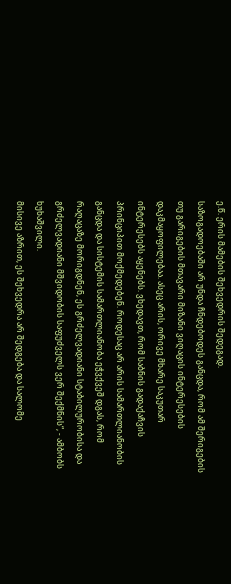ე.წ. ერის მამების შეხვედრის შედეგად.
საზოგადოებაში არ უნდა ჩნდებოდეს განცდა, რომ ამ შერიგების თუ გარიგების მთავარი მიზანი ვიღაცის ინტერესების დაკმაყოფილებაა. ასეც არის, ორივე მხარე საკუთარ ინტერესებს აყენებს. ვხედავთ, რომ საბნის გადაქაჩვის პრინციპით მოქმედებენ. როდესაც არ არის სამართლიანობის განცდა და სისტემის სამართლიანობა ეჭვქვეშ დგას, რომ რაღაცაზე მორიგდნენ, ეს გრძელვადიანი სტაბილურობისა და გრძელვადიანი მშვიდობის საფუძველს ვერ შექმნის“, - ამბობს ხუხაშვილი.
მისივე აზრით, ეს შეხვედრა არ შედგება და სალომე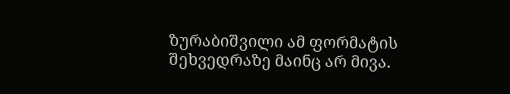ზურაბიშვილი ამ ფორმატის შეხვედრაზე მაინც არ მივა.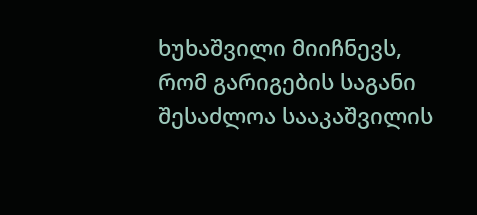ხუხაშვილი მიიჩნევს, რომ გარიგების საგანი შესაძლოა სააკაშვილის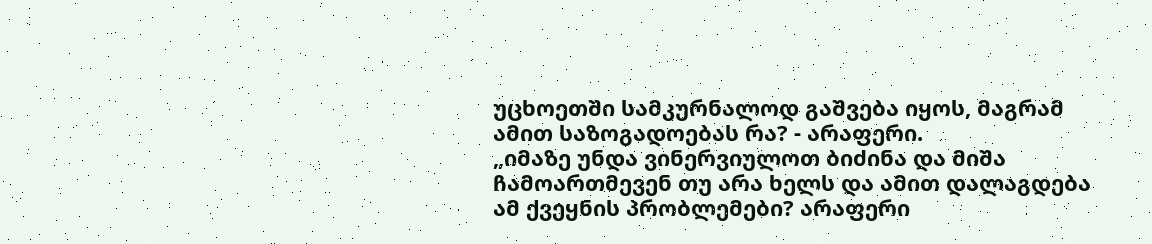უცხოეთში სამკურნალოდ გაშვება იყოს, მაგრამ ამით საზოგადოებას რა? - არაფერი.
„იმაზე უნდა ვინერვიულოთ ბიძინა და მიშა ჩამოართმევენ თუ არა ხელს და ამით დალაგდება ამ ქვეყნის პრობლემები? არაფერი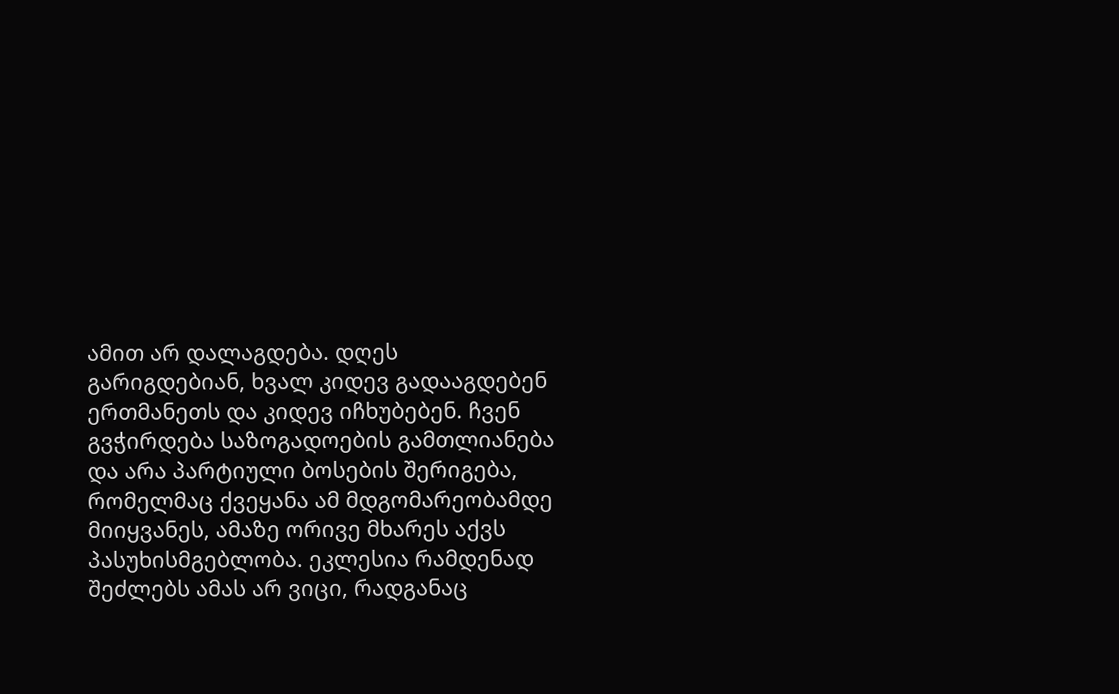ამით არ დალაგდება. დღეს გარიგდებიან, ხვალ კიდევ გადააგდებენ ერთმანეთს და კიდევ იჩხუბებენ. ჩვენ გვჭირდება საზოგადოების გამთლიანება და არა პარტიული ბოსების შერიგება, რომელმაც ქვეყანა ამ მდგომარეობამდე მიიყვანეს, ამაზე ორივე მხარეს აქვს პასუხისმგებლობა. ეკლესია რამდენად შეძლებს ამას არ ვიცი, რადგანაც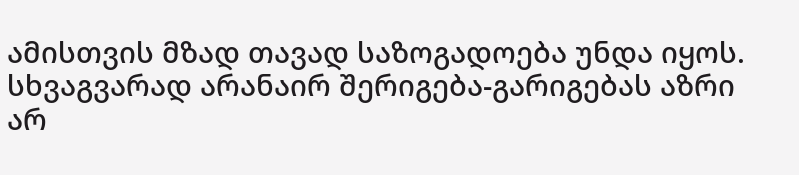ამისთვის მზად თავად საზოგადოება უნდა იყოს. სხვაგვარად არანაირ შერიგება-გარიგებას აზრი არ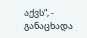აქვს“, - განაცხადა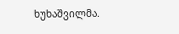ხუხაშვილმა.